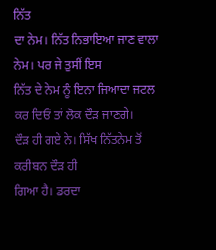ਨਿੱਤ
ਦਾ ਨੇਮ। ਨਿੱਤ ਨਿਭਾਇਆ ਜਾਣ ਵਾਲਾ ਨੇਮ। ਪਰ ਜੇ ਤੁਸੀਂ ਇਸ
ਨਿੱਤ ਦੇ ਨੇਮ ਨੂੰ ਇਨਾ ਜਿਆਦਾ ਜਟਲ ਕਰ ਦਿਓਂ ਤਾਂ ਲੋਕ ਦੌੜ ਜਾਣਗੇ।
ਦੌੜ ਹੀ ਗਏ ਨੇ। ਸਿੱਖ ਨਿੱਤਨੇਮ ਤੋਂ ਕਰੀਬਨ ਦੌੜ ਹੀ
ਗਿਆ ਹੈ। ਡਰਦਾ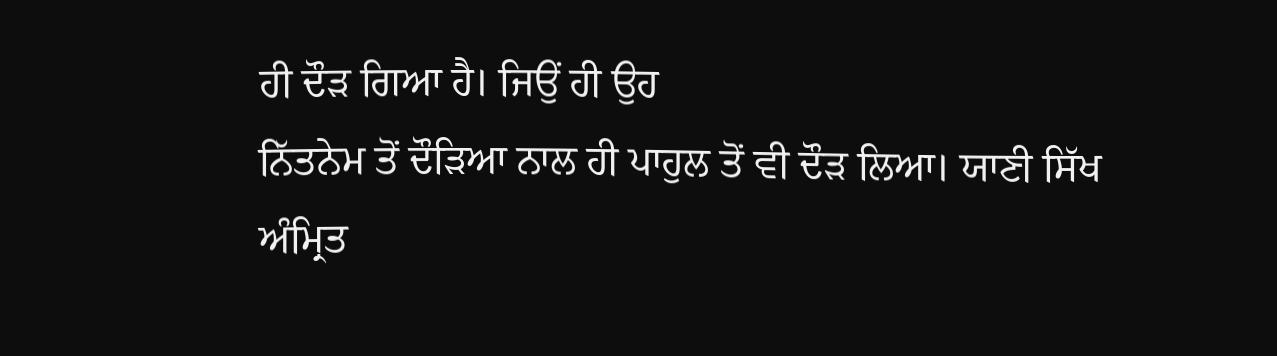ਹੀ ਦੌੜ ਗਿਆ ਹੈ। ਜਿਉਂ ਹੀ ਉਹ
ਨਿੱਤਨੇਮ ਤੋਂ ਦੌੜਿਆ ਨਾਲ ਹੀ ਪਾਹੁਲ ਤੋਂ ਵੀ ਦੌੜ ਲਿਆ। ਯਾਣੀ ਸਿੱਖ ਅੰਮ੍ਰਿਤ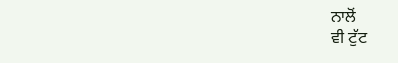ਨਾਲੋਂ
ਵੀ ਟੁੱਟ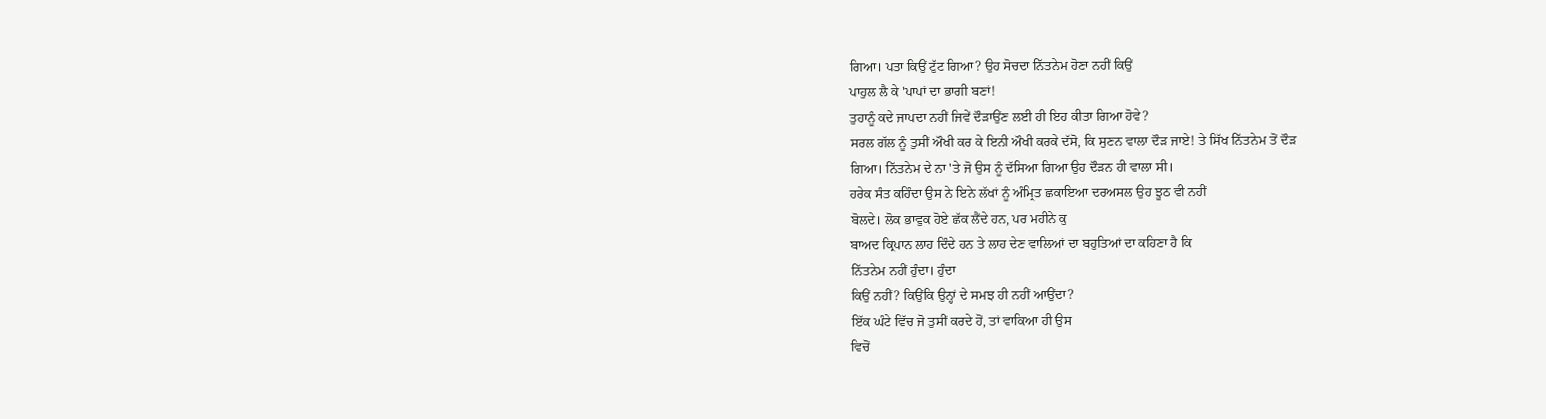ਗਿਆ। ਪਤਾ ਕਿਉਂ ਟੁੱਟ ਗਿਆ? ਉਹ ਸੋਚਦਾ ਨਿੱਤਨੇਮ ਹੋਣਾ ਨਹੀਂ ਕਿਉਂ
ਪਾਹੁਲ ਲੈ ਕੇ 'ਪਾਪਾਂ ਦਾ ਭਾਗੀ ਬਣਾਂ!
ਤੁਹਾਨੂੰ ਕਦੇ ਜਾਪਦਾ ਨਹੀਂ ਜਿਵੇਂ ਦੌੜਾਉਂਣ ਲਈ ਹੀ ਇਹ ਕੀਤਾ ਗਿਆ ਹੋਵੇ?
ਸਰਲ ਗੱਲ ਨੂੰ ਤੁਸੀਂ ਔਖੀ ਕਰ ਕੇ ਇਨੀ ਔਖੀ ਕਰਕੇ ਦੱਸੋ, ਕਿ ਸੁਣਨ ਵਾਲਾ ਦੌੜ ਜਾਏ! ਤੇ ਸਿੱਖ ਨਿੱਤਨੇਮ ਤੋਂ ਦੌੜ
ਗਿਆ। ਨਿੱਤਨੇਮ ਦੇ ਨਾ 'ਤੇ ਜੋ ਉਸ ਨੂੰ ਦੱਸਿਆ ਗਿਆ ਉਹ ਦੌੜਨ ਹੀ ਵਾਲਾ ਸੀ।
ਹਰੇਕ ਸੰਤ ਕਹਿੰਦਾ ਉਸ ਨੇ ਇਨੇ ਲੱਖਾਂ ਨੂੰ ਅੰਮ੍ਰਿਤ ਛਕਾਇਆ ਦਰਅਸਲ ਉਹ ਝੂਠ ਵੀ ਨਹੀਂ
ਬੋਲਦੇ। ਲੋਕ ਭਾਵੁਕ ਹੋਏ ਛੱਕ ਲੈਂਦੇ ਹਨ, ਪਰ ਮਹੀਨੇ ਕੁ
ਬਾਅਦ ਕ੍ਰਿਪਾਨ ਲਾਹ ਦਿੰਦੇ ਹਨ ਤੇ ਲਾਹ ਦੇਣ ਵਾਲਿਆਂ ਦਾ ਬਹੁਤਿਆਂ ਦਾ ਕਹਿਣਾ ਹੈ ਕਿ
ਨਿੱਤਨੇਮ ਨਹੀਂ ਹੁੰਦਾ। ਹੁੰਦਾ
ਕਿਉਂ ਨਹੀਂ? ਕਿਉਂਕਿ ਉਨ੍ਹਾਂ ਦੇ ਸਮਝ ਹੀ ਨਹੀਂ ਆਉਂਦਾ?
ਇੱਕ ਘੰਟੇ ਵਿੱਚ ਜੋ ਤੁਸੀਂ ਕਰਦੇ ਹੋਂ, ਤਾਂ ਵਾਕਿਆ ਹੀ ਉਸ
ਵਿਚੋਂ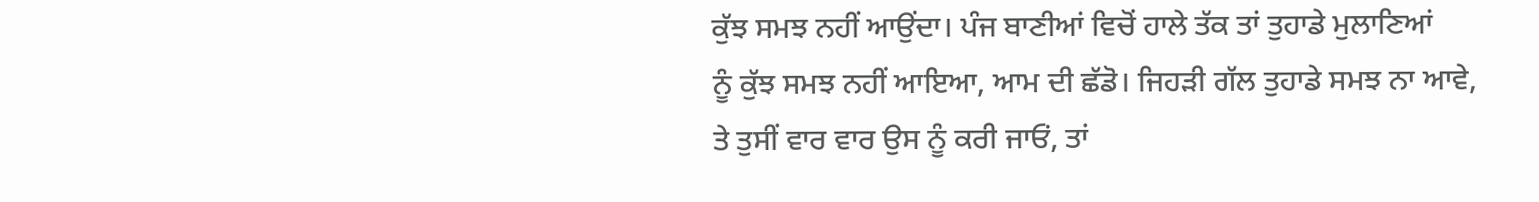ਕੁੱਝ ਸਮਝ ਨਹੀਂ ਆਉਂਦਾ। ਪੰਜ ਬਾਣੀਆਂ ਵਿਚੋਂ ਹਾਲੇ ਤੱਕ ਤਾਂ ਤੁਹਾਡੇ ਮੁਲਾਣਿਆਂ
ਨੂੰ ਕੁੱਝ ਸਮਝ ਨਹੀਂ ਆਇਆ, ਆਮ ਦੀ ਛੱਡੋ। ਜਿਹੜੀ ਗੱਲ ਤੁਹਾਡੇ ਸਮਝ ਨਾ ਆਵੇ,
ਤੇ ਤੁਸੀਂ ਵਾਰ ਵਾਰ ਉਸ ਨੂੰ ਕਰੀ ਜਾਓਂ, ਤਾਂ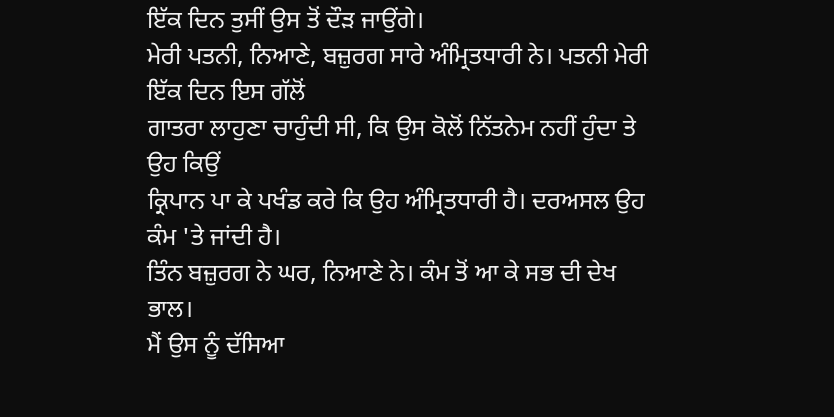ਇੱਕ ਦਿਨ ਤੁਸੀਂ ਉਸ ਤੋਂ ਦੌੜ ਜਾਉਂਗੇ।
ਮੇਰੀ ਪਤਨੀ, ਨਿਆਣੇ, ਬਜ਼ੁਰਗ ਸਾਰੇ ਅੰਮ੍ਰਿਤਧਾਰੀ ਨੇ। ਪਤਨੀ ਮੇਰੀ ਇੱਕ ਦਿਨ ਇਸ ਗੱਲੋਂ
ਗਾਤਰਾ ਲਾਹੁਣਾ ਚਾਹੁੰਦੀ ਸੀ, ਕਿ ਉਸ ਕੋਲੋਂ ਨਿੱਤਨੇਮ ਨਹੀਂ ਹੁੰਦਾ ਤੇ ਉਹ ਕਿਉਂ
ਕ੍ਰਿਪਾਨ ਪਾ ਕੇ ਪਖੰਡ ਕਰੇ ਕਿ ਉਹ ਅੰਮ੍ਰਿਤਧਾਰੀ ਹੈ। ਦਰਅਸਲ ਉਹ ਕੰਮ 'ਤੇ ਜਾਂਦੀ ਹੈ।
ਤਿੰਨ ਬਜ਼ੁਰਗ ਨੇ ਘਰ, ਨਿਆਣੇ ਨੇ। ਕੰਮ ਤੋਂ ਆ ਕੇ ਸਭ ਦੀ ਦੇਖ ਭਾਲ।
ਮੈਂ ਉਸ ਨੂੰ ਦੱਸਿਆ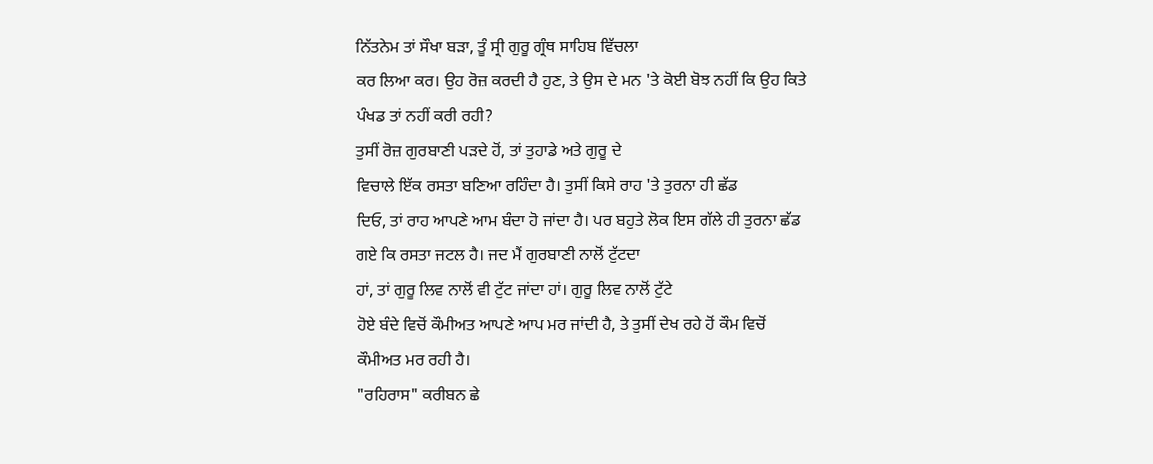ਨਿੱਤਨੇਮ ਤਾਂ ਸੌਖਾ ਬੜਾ, ਤੂੰ ਸ੍ਰੀ ਗੁਰੂ ਗ੍ਰੰਥ ਸਾਹਿਬ ਵਿੱਚਲਾ
ਕਰ ਲਿਆ ਕਰ। ਉਹ ਰੋਜ਼ ਕਰਦੀ ਹੈ ਹੁਣ, ਤੇ ਉਸ ਦੇ ਮਨ 'ਤੇ ਕੋਈ ਬੋਝ ਨਹੀਂ ਕਿ ਉਹ ਕਿਤੇ
ਪੰਖਡ ਤਾਂ ਨਹੀਂ ਕਰੀ ਰਹੀ?
ਤੁਸੀਂ ਰੋਜ਼ ਗੁਰਬਾਣੀ ਪੜਦੇ ਹੋਂ, ਤਾਂ ਤੁਹਾਡੇ ਅਤੇ ਗੁਰੂ ਦੇ
ਵਿਚਾਲੇ ਇੱਕ ਰਸਤਾ ਬਣਿਆ ਰਹਿੰਦਾ ਹੈ। ਤੁਸੀਂ ਕਿਸੇ ਰਾਹ 'ਤੇ ਤੁਰਨਾ ਹੀ ਛੱਡ
ਦਿਓ, ਤਾਂ ਰਾਹ ਆਪਣੇ ਆਮ ਬੰਦਾ ਹੋ ਜਾਂਦਾ ਹੈ। ਪਰ ਬਹੁਤੇ ਲੋਕ ਇਸ ਗੱਲੇ ਹੀ ਤੁਰਨਾ ਛੱਡ
ਗਏ ਕਿ ਰਸਤਾ ਜਟਲ ਹੈ। ਜਦ ਮੈਂ ਗੁਰਬਾਣੀ ਨਾਲੋਂ ਟੁੱਟਦਾ
ਹਾਂ, ਤਾਂ ਗੁਰੂ ਲਿਵ ਨਾਲੋਂ ਵੀ ਟੁੱਟ ਜਾਂਦਾ ਹਾਂ। ਗੁਰੂ ਲਿਵ ਨਾਲੋਂ ਟੁੱਟੇ
ਹੋਏ ਬੰਦੇ ਵਿਚੋਂ ਕੌਮੀਅਤ ਆਪਣੇ ਆਪ ਮਰ ਜਾਂਦੀ ਹੈ, ਤੇ ਤੁਸੀਂ ਦੇਖ ਰਹੇ ਹੋਂ ਕੌਮ ਵਿਚੋਂ
ਕੌਮੀਅਤ ਮਰ ਰਹੀ ਹੈ।
"ਰਹਿਰਾਸ" ਕਰੀਬਨ ਛੇ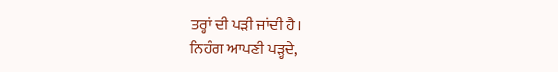ਤਰ੍ਹਾਂ ਦੀ ਪੜੀ ਜਾਂਦੀ ਹੈ।
ਨਿਹੰਗ ਆਪਣੀ ਪੜ੍ਹਦੇ,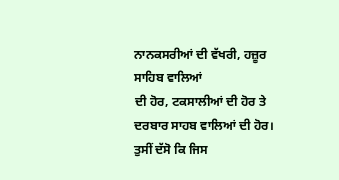ਨਾਨਕਸਰੀਆਂ ਦੀ ਵੱਖਰੀ, ਹਜ਼ੂਰ ਸਾਹਿਬ ਵਾਲਿਆਂ
ਦੀ ਹੋਰ, ਟਕਸਾਲੀਆਂ ਦੀ ਹੋਰ ਤੇ
ਦਰਬਾਰ ਸਾਹਬ ਵਾਲਿਆਂ ਦੀ ਹੋਰ।
ਤੁਸੀਂ ਦੱਸੋ ਕਿ ਜਿਸ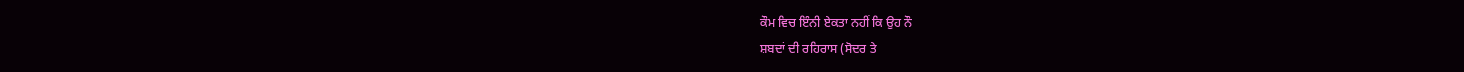ਕੌਮ ਵਿਚ ਇੰਨੀ ਏਕਤਾ ਨਹੀਂ ਕਿ ਉਹ ਨੌ
ਸ਼ਬਦਾਂ ਦੀ ਰਹਿਰਾਸ (ਸੋਦਰ ਤੇ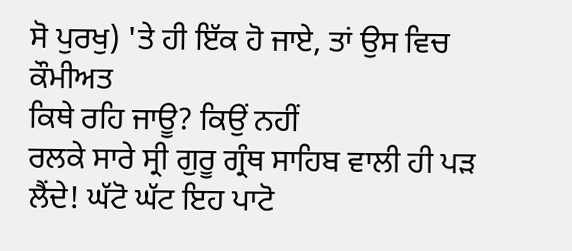ਸੋ ਪੁਰਖੁ) 'ਤੇ ਹੀ ਇੱਕ ਹੋ ਜਾਏ, ਤਾਂ ਉਸ ਵਿਚ ਕੌਮੀਅਤ
ਕਿਥੇ ਰਹਿ ਜਾਊ? ਕਿਉਂ ਨਹੀਂ
ਰਲਕੇ ਸਾਰੇ ਸ੍ਰੀ ਗੁਰੂ ਗ੍ਰੰਥ ਸਾਹਿਬ ਵਾਲੀ ਹੀ ਪੜ ਲੈਂਦੇ! ਘੱਟੋ ਘੱਟ ਇਹ ਪਾਟੋ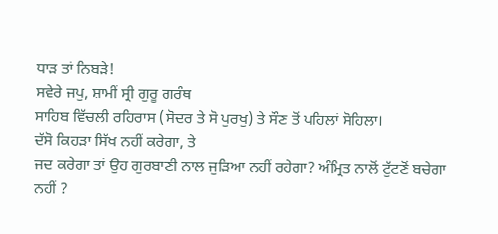ਧਾੜ ਤਾਂ ਨਿਬੜੇ!
ਸਵੇਰੇ ਜਪੁ, ਸ਼ਾਮੀਂ ਸ੍ਰੀ ਗੁਰੂ ਗਰੰਥ
ਸਾਹਿਬ ਵਿੱਚਲੀ ਰਹਿਰਾਸ (ਸੋਦਰ ਤੇ ਸੋ ਪੁਰਖੁ) ਤੇ ਸੌਣ ਤੋਂ ਪਹਿਲਾਂ ਸੋਹਿਲਾ।
ਦੱਸੋ ਕਿਹੜਾ ਸਿੱਖ ਨਹੀਂ ਕਰੇਗਾ, ਤੇ
ਜਦ ਕਰੇਗਾ ਤਾਂ ਉਹ ਗੁਰਬਾਣੀ ਨਾਲ ਜੁੜਿਆ ਨਹੀਂ ਰਹੇਗਾ? ਅੰਮ੍ਰਿਤ ਨਾਲੋਂ ਟੁੱਟਣੋਂ ਬਚੇਗਾ
ਨਹੀਂ ?